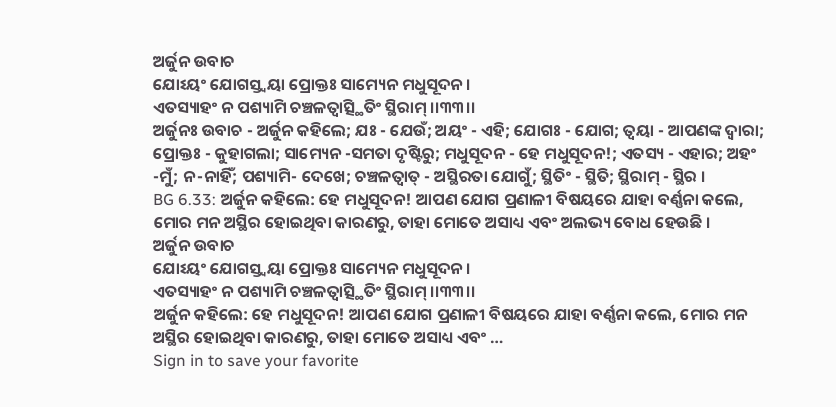ଅର୍ଜୁନ ଉବାଚ
ଯୋଽୟଂ ଯୋଗସ୍ତ୍ୱୟା ପ୍ରୋକ୍ତଃ ସାମ୍ୟେନ ମଧୁସୂଦନ ।
ଏତସ୍ୟାହଂ ନ ପଶ୍ୟାମି ଚଞ୍ଚଳତ୍ୱାତ୍ସ୍ଥିତିଂ ସ୍ଥିରାମ୍ ।।୩୩।।
ଅର୍ଜୁନଃ ଉବାଚ - ଅର୍ଜୁନ କହିଲେ; ଯଃ - ଯେଉଁ; ଅୟଂ - ଏହି; ଯୋଗଃ - ଯୋଗ; ତ୍ୱୟା - ଆପଣଙ୍କ ଦ୍ୱାରା; ପ୍ରୋକ୍ତଃ - କୁହାଗଲା; ସାମ୍ୟେନ -ସମତା ଦୃଷ୍ଟିରୁ; ମଧୁସୂଦନ - ହେ ମଧୁସୂଦନ!; ଏତସ୍ୟ - ଏହାର; ଅହଂ -ମୁଁ; ନ-ନାହିଁ; ପଶ୍ୟାମି- ଦେଖେ; ଚଞ୍ଚଳତ୍ୱାତ୍ - ଅସ୍ଥିରତା ଯୋଗୁଁ; ସ୍ଥିତିଂ - ସ୍ଥିତି; ସ୍ଥିରାମ୍ - ସ୍ଥିର ।
BG 6.33: ଅର୍ଜୁନ କହିଲେ: ହେ ମଧୁସୂଦନ! ଆପଣ ଯୋଗ ପ୍ରଣାଳୀ ବିଷୟରେ ଯାହା ବର୍ଣ୍ଣନା କଲେ, ମୋର ମନ ଅସ୍ଥିର ହୋଇଥିବା କାରଣରୁ, ତାହା ମୋତେ ଅସାଧ୍ୟ ଏବଂ ଅଲଭ୍ୟ ବୋଧ ହେଉଛି ।
ଅର୍ଜୁନ ଉବାଚ
ଯୋଽୟଂ ଯୋଗସ୍ତ୍ୱୟା ପ୍ରୋକ୍ତଃ ସାମ୍ୟେନ ମଧୁସୂଦନ ।
ଏତସ୍ୟାହଂ ନ ପଶ୍ୟାମି ଚଞ୍ଚଳତ୍ୱାତ୍ସ୍ଥିତିଂ ସ୍ଥିରାମ୍ ।।୩୩।।
ଅର୍ଜୁନ କହିଲେ: ହେ ମଧୁସୂଦନ! ଆପଣ ଯୋଗ ପ୍ରଣାଳୀ ବିଷୟରେ ଯାହା ବର୍ଣ୍ଣନା କଲେ, ମୋର ମନ ଅସ୍ଥିର ହୋଇଥିବା କାରଣରୁ, ତାହା ମୋତେ ଅସାଧ୍ୟ ଏବଂ …
Sign in to save your favorite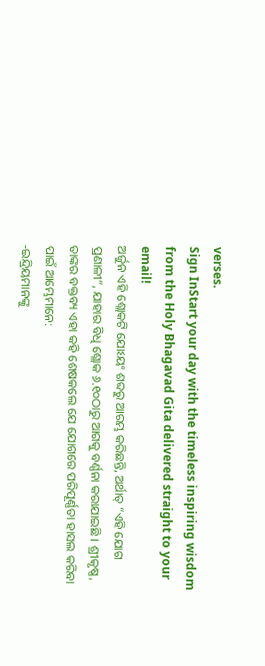verses.
Sign InStart your day with the timeless inspiring wisdom from the Holy Bhagavad Gita delivered straight to your email!
ଅର୍ଜୁନ ଏହି ଶ୍ଲୋକଟି ଯୋଽୟଂ ଶବ୍ଦରୁ ଆରମ୍ଭ କରିଛନ୍ତି, ଅର୍ଥାତ୍ “ଏହି ଯୋଗ ପ୍ରଣାଳୀ”, ଯାହାର ବିଧି ଶ୍ଲୋକ ୬.୧୦ଠାରୁ ଆଗକୁ ବର୍ଣ୍ଣନା କରାଯାଇଛି । ଶ୍ରୀକୃଷ୍ଣ, ତାଙ୍କର ବକ୍ତବ୍ୟ ଏହା କହି ଶେଷକଲେ ଯେ ଯୋଗରେ ପରିପୂର୍ଣ୍ଣତା ହାସଲ କରିବା ପାଇଁ ଆମ୍ଭେମାନେ:
-ଇନ୍ଦ୍ରିୟମାନଙ୍କୁ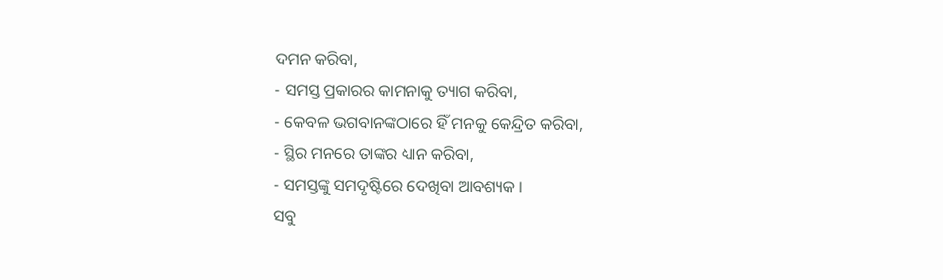ଦମନ କରିବା,
- ସମସ୍ତ ପ୍ରକାରର କାମନାକୁ ତ୍ୟାଗ କରିବା,
- କେବଳ ଭଗବାନଙ୍କଠାରେ ହିଁ ମନକୁ କେନ୍ଦ୍ରିତ କରିବା,
- ସ୍ଥିର ମନରେ ତାଙ୍କର ଧ୍ୟାନ କରିବା,
- ସମସ୍ତଙ୍କୁ ସମଦୃଷ୍ଟିରେ ଦେଖିବା ଆବଶ୍ୟକ ।
ସବୁ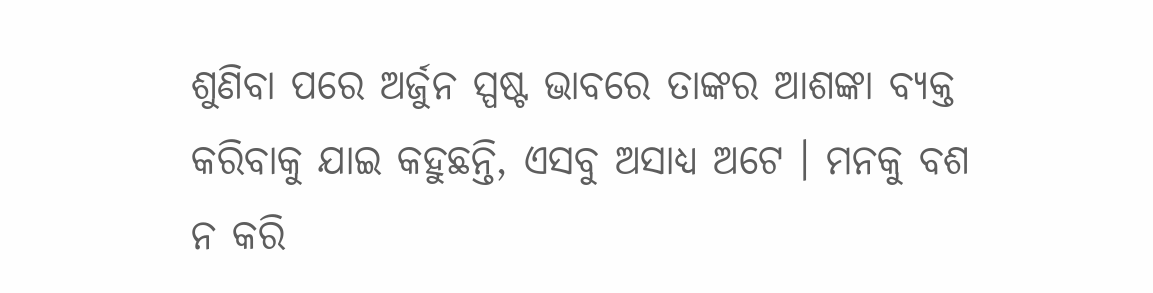ଶୁଣିବା ପରେ ଅର୍ଜୁନ ସ୍ପଷ୍ଟ ଭାବରେ ତାଙ୍କର ଆଶଙ୍କା ବ୍ୟକ୍ତ କରିବାକୁ ଯାଇ କହୁଛନ୍ତି, ଏସବୁ ଅସାଧ୍ୟ ଅଟେ । ମନକୁ ବଶ ନ କରି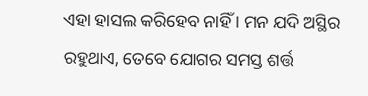ଏହା ହାସଲ କରିହେବ ନାହିଁ । ମନ ଯଦି ଅସ୍ଥିର ରହୁଥାଏ, ତେବେ ଯୋଗର ସମସ୍ତ ଶର୍ତ୍ତ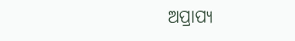ଅପ୍ରାପ୍ୟ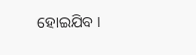ହୋଇଯିବ ।